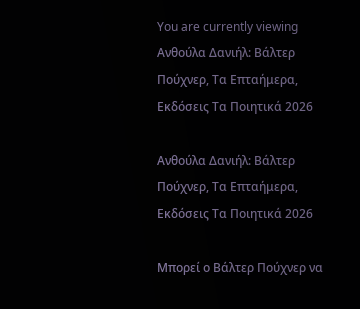You are currently viewing Ανθούλα Δανιήλ: Βάλτερ Πούχνερ, Τα Επταήμερα, Εκδόσεις Τα Ποιητικά 2026

Ανθούλα Δανιήλ: Βάλτερ Πούχνερ, Τα Επταήμερα, Εκδόσεις Τα Ποιητικά 2026

Μπορεί ο Βάλτερ Πούχνερ να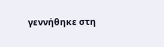γεννήθηκε στη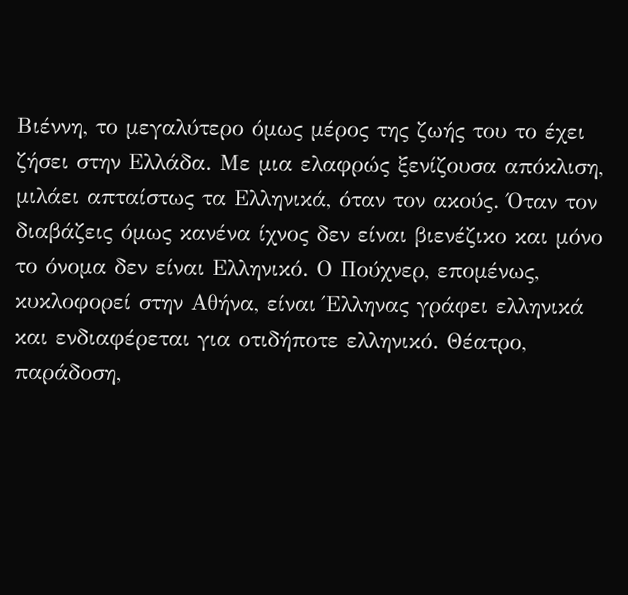Βιέννη, το μεγαλύτερο όμως μέρος της ζωής του το έχει ζήσει στην Ελλάδα. Με μια ελαφρώς ξενίζουσα απόκλιση, μιλάει απταίστως τα Ελληνικά, όταν τον ακούς. Όταν τον διαβάζεις όμως κανένα ίχνος δεν είναι βιενέζικο και μόνο το όνομα δεν είναι Ελληνικό. Ο Πούχνερ, επομένως, κυκλοφορεί στην Αθήνα, είναι Έλληνας γράφει ελληνικά και ενδιαφέρεται για οτιδήποτε ελληνικό. Θέατρο, παράδοση,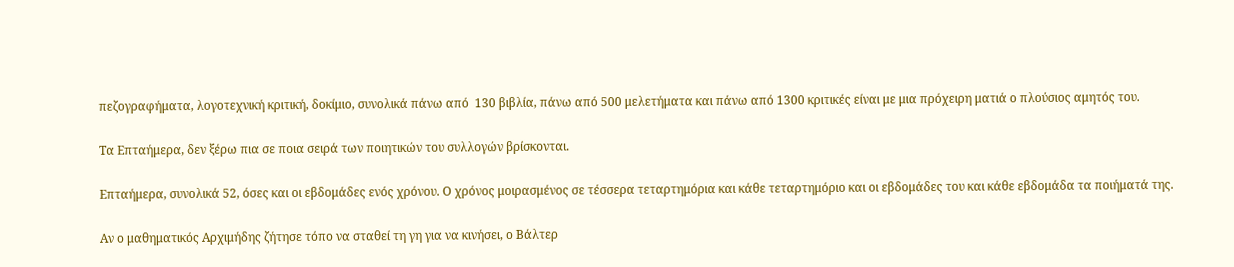πεζογραφήματα, λογοτεχνική κριτική, δοκίμιο, συνολικά πάνω από  130 βιβλία, πάνω από 500 μελετήματα και πάνω από 1300 κριτικές είναι με μια πρόχειρη ματιά ο πλούσιος αμητός του.

Τα Επταήμερα, δεν ξέρω πια σε ποια σειρά των ποιητικών του συλλογών βρίσκονται.

Επταήμερα, συνολικά 52, όσες και οι εβδομάδες ενός χρόνου. Ο χρόνος μοιρασμένος σε τέσσερα τεταρτημόρια και κάθε τεταρτημόριο και οι εβδομάδες του και κάθε εβδομάδα τα ποιήματά της.

Αν ο μαθηματικός Αρχιμήδης ζήτησε τόπο να σταθεί τη γη για να κινήσει, ο Βάλτερ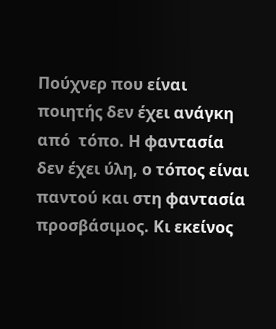Πούχνερ που είναι ποιητής δεν έχει ανάγκη από  τόπο. Η φαντασία δεν έχει ύλη, ο τόπος είναι παντού και στη φαντασία προσβάσιμος. Κι εκείνος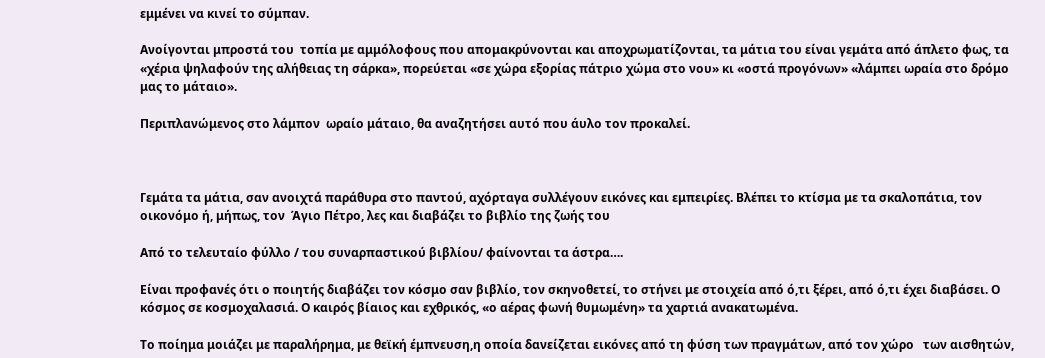εμμένει να κινεί το σύμπαν.

Ανοίγονται μπροστά του  τοπία με αμμόλοφους που απομακρύνονται και αποχρωματίζονται, τα μάτια του είναι γεμάτα από άπλετο φως, τα  «χέρια ψηλαφούν της αλήθειας τη σάρκα», πορεύεται «σε χώρα εξορίας πάτριο χώμα στο νου» κι «οστά προγόνων» «λάμπει ωραία στο δρόμο μας το μάταιο».

Περιπλανώμενος στο λάμπον  ωραίο μάταιο, θα αναζητήσει αυτό που άυλο τον προκαλεί.



Γεμάτα τα μάτια, σαν ανοιχτά παράθυρα στο παντού, αχόρταγα συλλέγουν εικόνες και εμπειρίες. Βλέπει το κτίσμα με τα σκαλοπάτια, τον οικονόμο ή, μήπως, τον  Άγιο Πέτρο, λες και διαβάζει το βιβλίο της ζωής του

Από το τελευταίο φύλλο / του συναρπαστικού βιβλίου/ φαίνονται τα άστρα….

Είναι προφανές ότι ο ποιητής διαβάζει τον κόσμο σαν βιβλίο, τον σκηνοθετεί, το στήνει με στοιχεία από ό,τι ξέρει, από ό,τι έχει διαβάσει. Ο κόσμος σε κοσμοχαλασιά. Ο καιρός βίαιος και εχθρικός, «ο αέρας φωνή θυμωμένη» τα χαρτιά ανακατωμένα.

Το ποίημα μοιάζει με παραλήρημα, με θεϊκή έμπνευση,η οποία δανείζεται εικόνες από τη φύση των πραγμάτων, από τον χώρο   των αισθητών,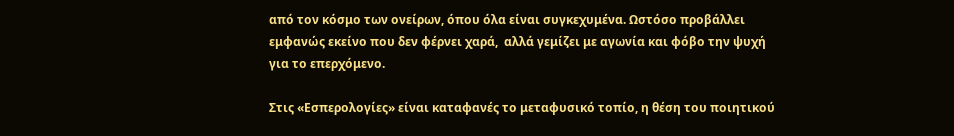από τον κόσμο των ονείρων, όπου όλα είναι συγκεχυμένα. Ωστόσο προβάλλει εμφανώς εκείνο που δεν φέρνει χαρά,  αλλά γεμίζει με αγωνία και φόβο την ψυχή για το επερχόμενο.

Στις «Εσπερολογίες» είναι καταφανές το μεταφυσικό τοπίο, η θέση του ποιητικού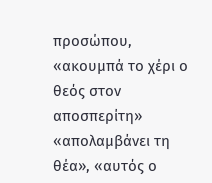προσώπου, «ακουμπά το χέρι ο θεός στον αποσπερίτη» «απολαμβάνει τη θέα», «αυτός ο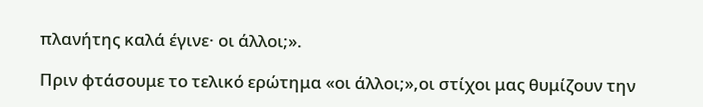πλανήτης καλά έγινε· οι άλλοι;».

Πριν φτάσουμε το τελικό ερώτημα «οι άλλοι;»,οι στίχοι μας θυμίζουν την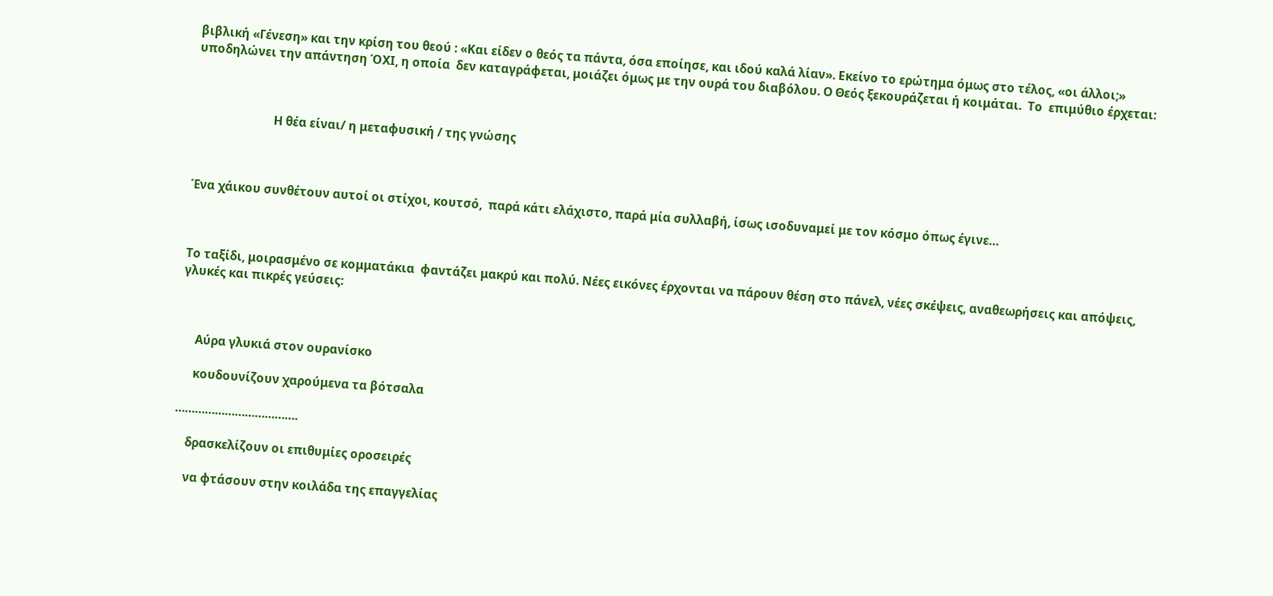βιβλική «Γένεση» και την κρίση του θεού : «Και είδεν ο θεός τα πάντα, όσα εποίησε, και ιδού καλά λίαν». Εκείνο το ερώτημα όμως στο τέλος, «οι άλλοι;» υποδηλώνει την απάντηση ΌΧΙ, η οποία  δεν καταγράφεται, μοιάζει όμως με την ουρά του διαβόλου. Ο Θεός ξεκουράζεται ή κοιμάται.  Το  επιμύθιο έρχεται:



                          Η θέα είναι/ η μεταφυσική / της γνώσης



Ένα χάικου συνθέτουν αυτοί οι στίχοι, κουτσό,  παρά κάτι ελάχιστο, παρά μία συλλαβή, ίσως ισοδυναμεί με τον κόσμο όπως έγινε…



Το ταξίδι, μοιρασμένο σε κομματάκια  φαντάζει μακρύ και πολύ. Νέες εικόνες έρχονται να πάρουν θέση στο πάνελ, νέες σκέψεις, αναθεωρήσεις και απόψεις, γλυκές και πικρές γεύσεις:



     Αύρα γλυκιά στον ουρανίσκο

     κουδουνίζουν χαρούμενα τα βότσαλα

……………………………….

    δρασκελίζουν οι επιθυμίες οροσειρές

    να φτάσουν στην κοιλάδα της επαγγελίας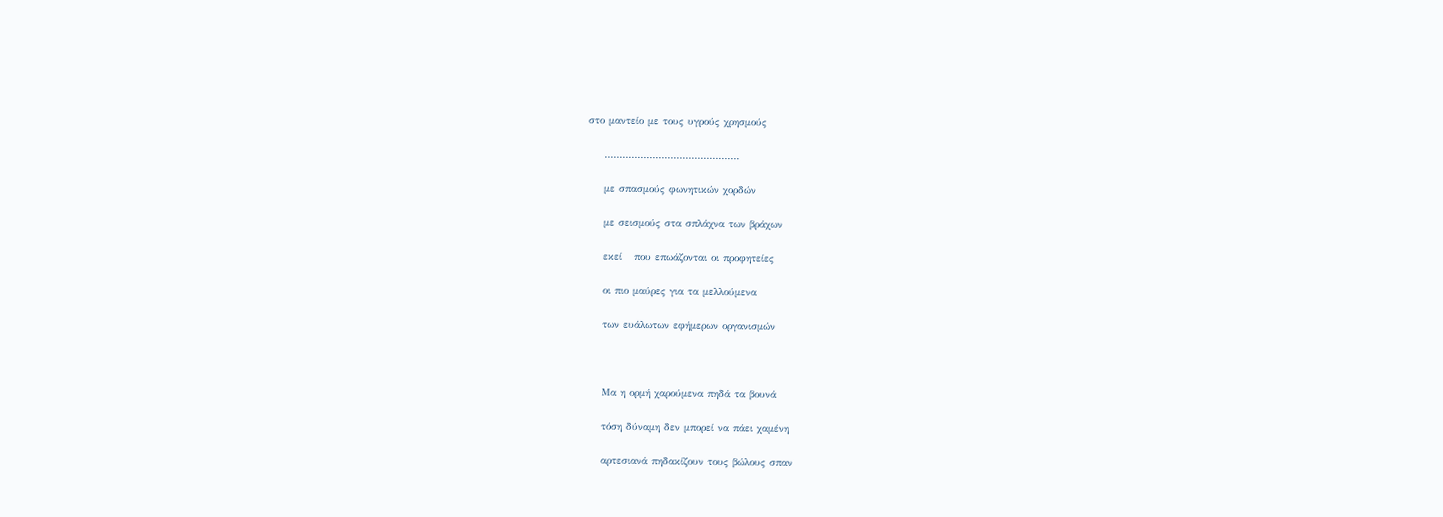στο μαντείο με τους υγρούς χρησμούς

    ………………………………………

    με σπασμούς φωνητικών χορδών

    με σεισμούς στα σπλάχνα των βράχων

    εκεί   που επωάζονται οι προφητείες

    οι πιο μαύρες για τα μελλούμενα

    των ευάλωτων εφήμερων οργανισμών



    Μα η ορμή χαρούμενα πηδά τα βουνά

    τόση δύναμη δεν μπορεί να πάει χαμένη

    αρτεσιανά πηδακίζουν τους βώλους σπαν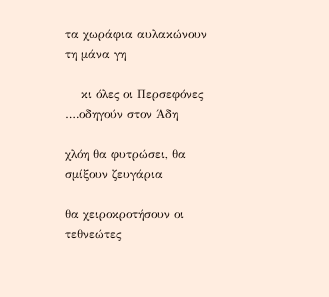τα χωράφια αυλακώνουν τη μάνα γη

    κι όλες οι Περσεφόνες ….οδηγούν στον Άδη

χλόη θα φυτρώσει, θα σμίξουν ζευγάρια

θα χειροκροτήσουν οι τεθνεώτες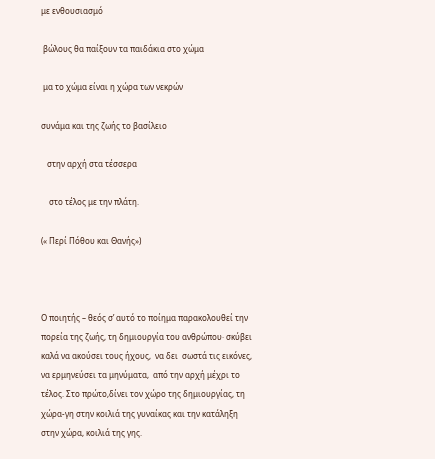με ενθουσιασμό

 βώλους θα παίξουν τα παιδάκια στο χώμα

 μα το χώμα είναι η χώρα των νεκρών

συνάμα και της ζωής το βασίλειο

   στην αρχή στα τέσσερα

    στο τέλος με την πλάτη.

(« Περί Πόθου και Θανής»)



Ο ποιητής – θεός σ’ αυτό το ποίημα παρακολουθεί την πορεία της ζωής, τη δημιουργία του ανθρώπου· σκύβει καλά να ακούσει τους ήχους,  να δει  σωστά τις εικόνες, να ερμηνεύσει τα μηνύματα,  από την αρχή μέχρι το τέλος. Στο πρώτο,δίνει τον χώρο της δημιουργίας, τη χώρα-γη στην κοιλιά της γυναίκας και την κατάληξη στην χώρα, κοιλιά της γης.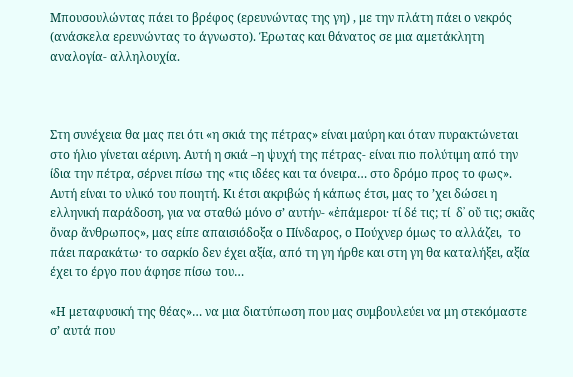Μπουσουλώντας πάει το βρέφος (ερευνώντας της γη) , με την πλάτη πάει ο νεκρός (ανάσκελα ερευνώντας το άγνωστο). Έρωτας και θάνατος σε μια αμετάκλητη αναλογία- αλληλουχία.



Στη συνέχεια θα μας πει ότι «η σκιά της πέτρας» είναι μαύρη και όταν πυρακτώνεται στο ήλιο γίνεται αέρινη. Αυτή η σκιά –η ψυχή της πέτρας- είναι πιο πολύτιμη από την ίδια την πέτρα, σέρνει πίσω της «τις ιδέες και τα όνειρα… στο δρόμο προς το φως». Αυτή είναι το υλικό του ποιητή. Κι έτσι ακριβώς ή κάπως έτσι, μας το ’χει δώσει η ελληνική παράδοση, για να σταθώ μόνο σ’ αυτήν- «ἐπάμεροι· τί δέ τις; τί  δ᾽ οὔ τις; σκιᾶς ὄναρ ἄνθρωπος», μας είπε απαισιόδοξα ο Πίνδαρος, ο Πούχνερ όμως το αλλάζει,  το πάει παρακάτω· το σαρκίο δεν έχει αξία, από τη γη ήρθε και στη γη θα καταλήξει, αξία έχει το έργο που άφησε πίσω του…

«Η μεταφυσική της θέας»… να μια διατύπωση που μας συμβουλεύει να μη στεκόμαστε σ’ αυτά που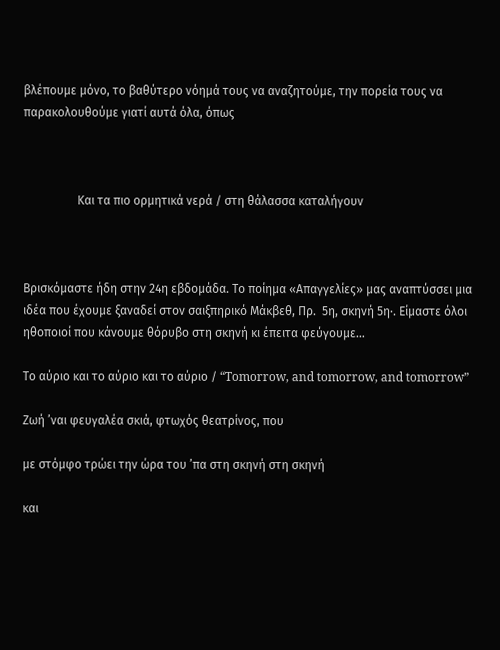βλέπουμε μόνο, το βαθύτερο νόημά τους να αναζητούμε, την πορεία τους να παρακολουθούμε γιατί αυτά όλα, όπως



                  Και τα πιο ορμητικά νερά / στη θάλασσα καταλήγουν



Βρισκόμαστε ήδη στην 24η εβδομάδα. Το ποίημα «Απαγγελίες» μας αναπτύσσει μια ιδέα που έχουμε ξαναδεί στον σαιξπηρικό Μάκβεθ, Πρ.  5η, σκηνή 5η·. Είμαστε όλοι ηθοποιοί που κάνουμε θόρυβο στη σκηνή κι έπειτα φεύγουμε…

Το αύριο και το αύριο και το αύριο / “Tomorrow, and tomorrow, and tomorrow”

Ζωή ’ναι φευγαλέα σκιά, φτωχός θεατρίνος, που

με στόμφο τρώει την ώρα του ’πα στη σκηνή στη σκηνή

και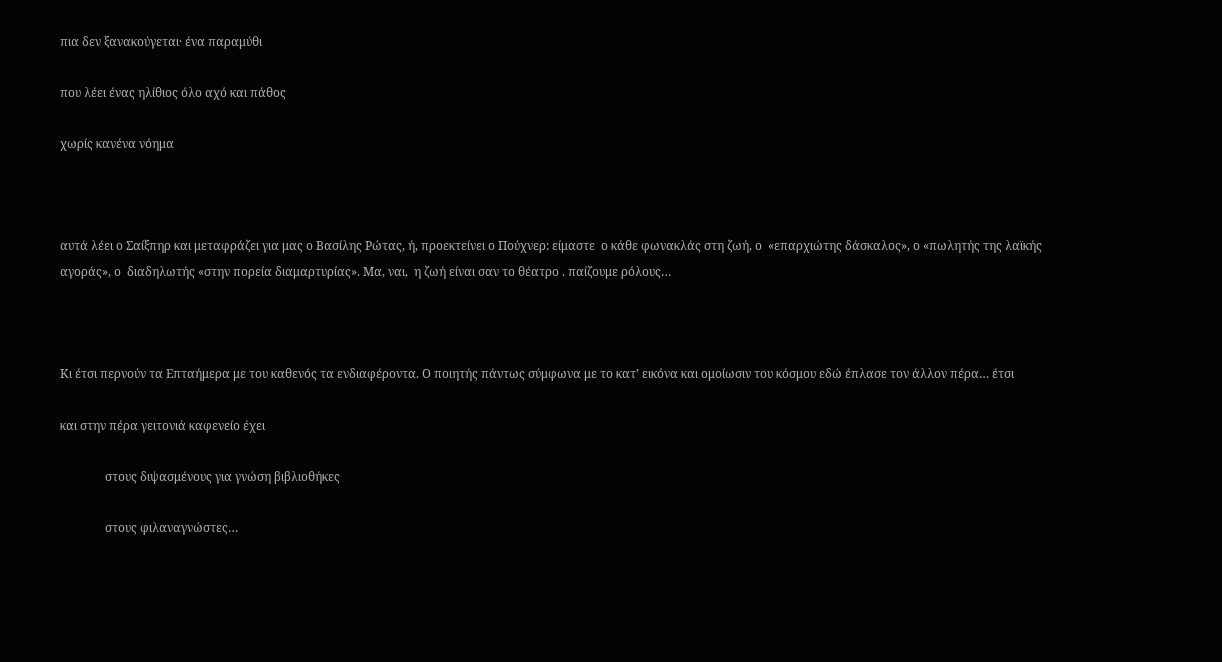πια δεν ξανακούγεται· ένα παραμύθι

που λέει ένας ηλίθιος όλο αχό και πάθος

χωρίς κανένα νόημα



αυτά λέει ο Σαίξπηρ και μεταφράζει για μας ο Βασίλης Ρώτας, ή, προεκτείνει ο Πούχνερ: είμαστε  ο κάθε φωνακλάς στη ζωή, ο  «επαρχιώτης δάσκαλος», ο «πωλητής της λαϊκής αγοράς», ο  διαδηλωτής «στην πορεία διαμαρτυρίας». Μα, ναι,  η ζωή είναι σαν το θέατρο . παίζουμε ρόλους…



Κι έτσι περνούν τα Επταήμερα με του καθενός τα ενδιαφέροντα. Ο ποιητής πάντως σύμφωνα με το κατ’ εικόνα και ομοίωσιν του κόσμου εδώ έπλασε τον άλλον πέρα… έτσι

και στην πέρα γειτονιά καφενείο έχει

               στους διψασμένους για γνώση βιβλιοθήκες

               στους φιλαναγνώστες…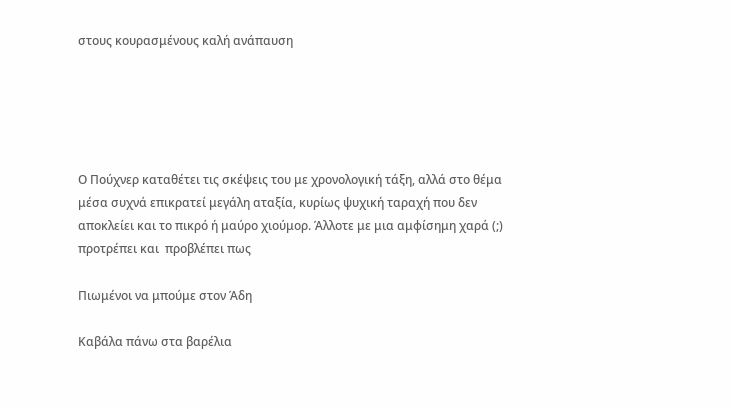στους κουρασμένους καλή ανάπαυση





Ο Πούχνερ καταθέτει τις σκέψεις του με χρονολογική τάξη, αλλά στο θέμα μέσα συχνά επικρατεί μεγάλη αταξία, κυρίως ψυχική ταραχή που δεν αποκλείει και το πικρό ή μαύρο χιούμορ. Άλλοτε με μια αμφίσημη χαρά (;) προτρέπει και  προβλέπει πως

Πιωμένοι να μπούμε στον Άδη

Καβάλα πάνω στα βαρέλια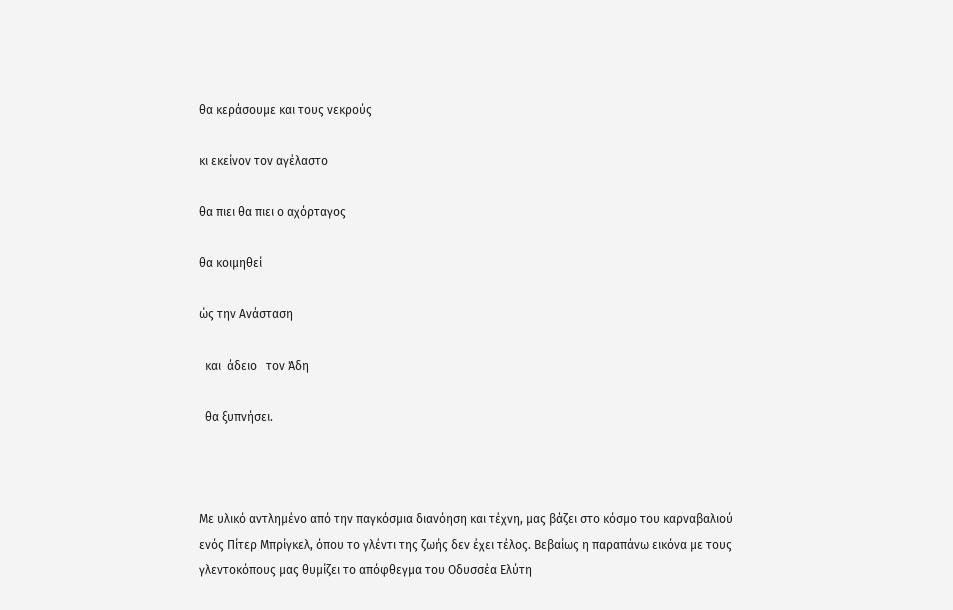θα κεράσουμε και τους νεκρούς

κι εκείνον τον αγέλαστο

θα πιει θα πιει ο αχόρταγος

θα κοιμηθεί

ώς την Ανάσταση

  και  άδειο   τον Άδη

  θα ξυπνήσει.



Με υλικό αντλημένο από την παγκόσμια διανόηση και τέχνη, μας βάζει στο κόσμο του καρναβαλιού ενός Πίτερ Μπρίγκελ, όπου το γλέντι της ζωής δεν έχει τέλος. Βεβαίως η παραπάνω εικόνα με τους γλεντοκόπους μας θυμίζει το απόφθεγμα του Οδυσσέα Ελύτη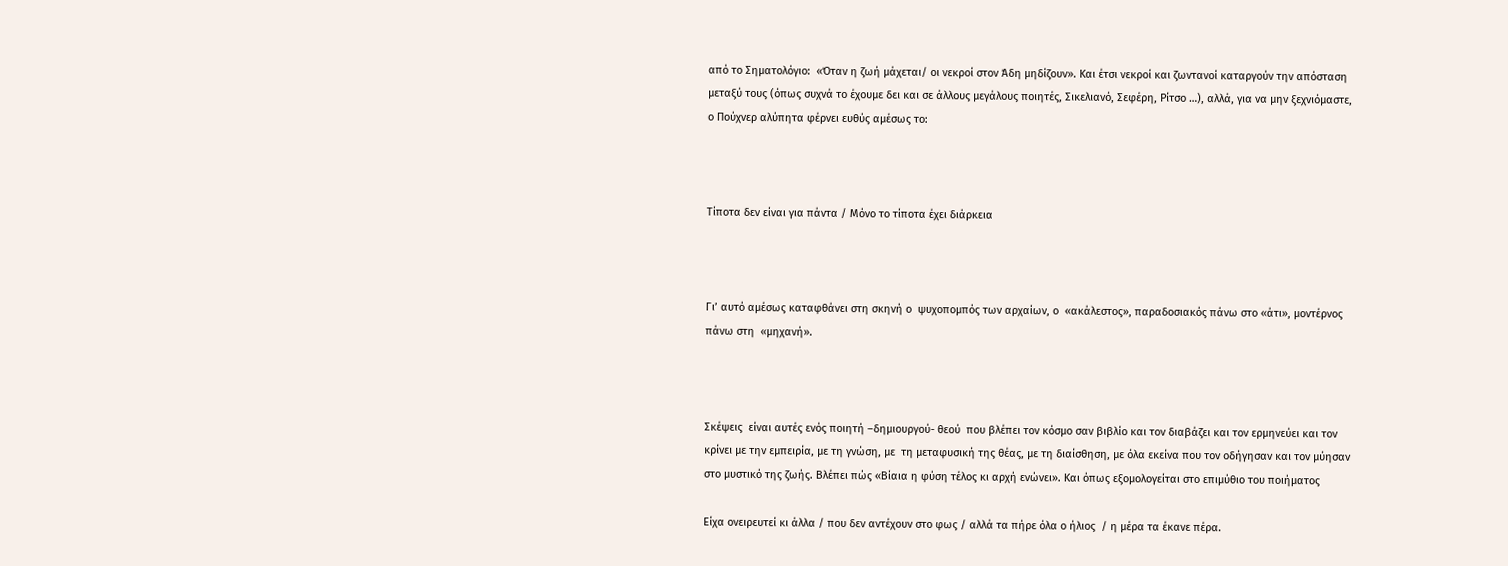από το Σηματολόγιο:  «Όταν η ζωή μάχεται/ οι νεκροί στον Άδη μηδίζουν». Και έτσι νεκροί και ζωντανοί καταργούν την απόσταση μεταξύ τους (όπως συχνά το έχουμε δει και σε άλλους μεγάλους ποιητές, Σικελιανό, Σεφέρη, Ρίτσο …), αλλά, για να μην ξεχνιόμαστε, ο Πούχνερ αλύπητα φέρνει ευθύς αμέσως το:



Τίποτα δεν είναι για πάντα / Μόνο το τίποτα έχει διάρκεια



Γι’ αυτό αμέσως καταφθάνει στη σκηνή ο  ψυχοπομπός των αρχαίων, ο  «ακάλεστος», παραδοσιακός πάνω στο «άτι», μοντέρνος πάνω στη  «μηχανή».



Σκέψεις  είναι αυτές ενός ποιητή –δημιουργού- θεού  που βλέπει τον κόσμο σαν βιβλίο και τον διαβάζει και τον ερμηνεύει και τον κρίνει με την εμπειρία, με τη γνώση, με  τη μεταφυσική της θέας, με τη διαίσθηση, με όλα εκείνα που τον οδήγησαν και τον μύησαν στο μυστικό της ζωής. Βλέπει πώς «Βίαια η φύση τέλος κι αρχή ενώνει». Και όπως εξομολογείται στο επιμύθιο του ποιήματος

Είχα ονειρευτεί κι άλλα / που δεν αντέχουν στο φως / αλλά τα πήρε όλα ο ήλιος  / η μέρα τα έκανε πέρα.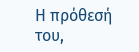Η πρόθεσή του,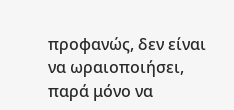προφανώς, δεν είναι να ωραιοποιήσει, παρά μόνο να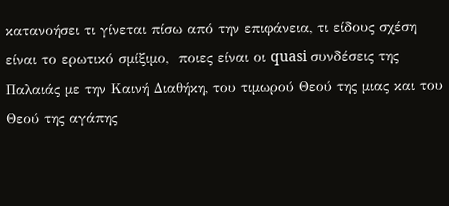κατανοήσει τι γίνεται πίσω από την επιφάνεια, τι είδους σχέση είναι το ερωτικό σμίξιμο,  ποιες είναι οι quasi συνδέσεις της Παλαιάς με την Καινή Διαθήκη, του τιμωρού Θεού της μιας και του Θεού της αγάπης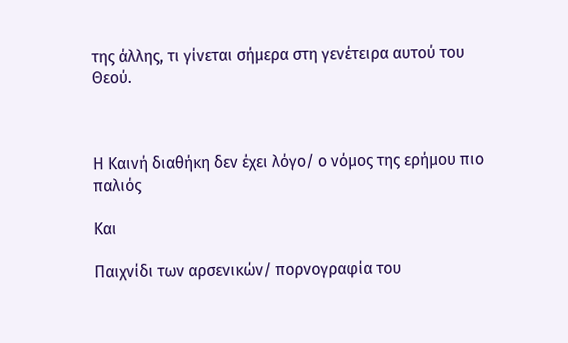της άλλης, τι γίνεται σήμερα στη γενέτειρα αυτού του Θεού.



Η Καινή διαθήκη δεν έχει λόγο/ ο νόμος της ερήμου πιο παλιός

Και

Παιχνίδι των αρσενικών/ πορνογραφία του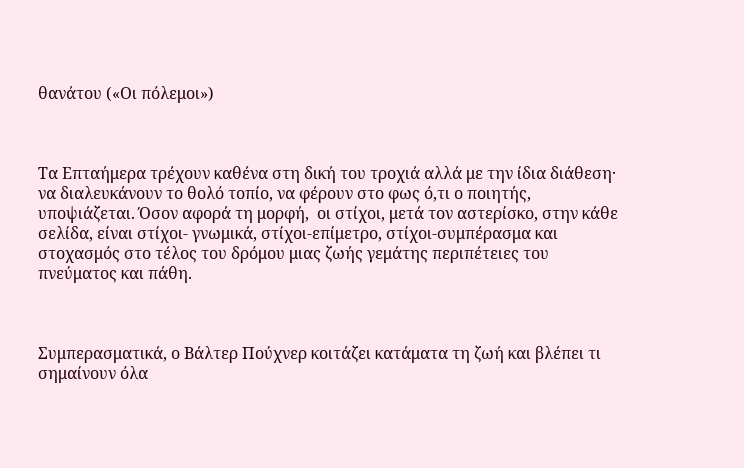θανάτου («Οι πόλεμοι»)



Τα Επταήμερα τρέχουν καθένα στη δική του τροχιά αλλά με την ίδια διάθεση· να διαλευκάνουν το θολό τοπίο, να φέρουν στο φως ό,τι ο ποιητής, υποψιάζεται. Όσον αφορά τη μορφή,  οι στίχοι, μετά τον αστερίσκο, στην κάθε σελίδα, είναι στίχοι- γνωμικά, στίχοι-επίμετρο, στίχοι-συμπέρασμα και στοχασμός στο τέλος του δρόμου μιας ζωής γεμάτης περιπέτειες του πνεύματος και πάθη.



Συμπερασματικά, ο Βάλτερ Πούχνερ κοιτάζει κατάματα τη ζωή και βλέπει τι σημαίνουν όλα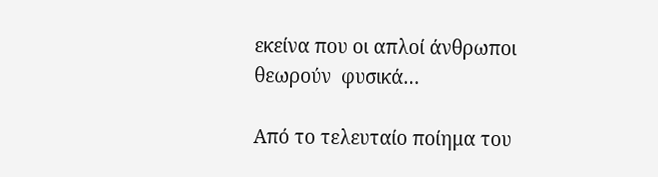εκείνα που οι απλοί άνθρωποι θεωρούν  φυσικά…

Από το τελευταίο ποίημα του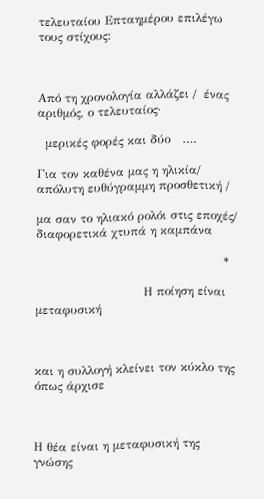τελευταίου Επταημέρου επιλέγω τους στίχους:



Από τη χρονολογία αλλάζει /  ένας αριθμός, ο τελευταίος·

  μερικές φορές και δύο   ….

Για τον καθένα μας η ηλικία/ απόλυτη ευθύγραμμη προσθετική /

μα σαν το ηλιακό ρολόι στις εποχές/ διαφορετικά χτυπά η καμπάνα

                                               *

                           Η ποίηση είναι μεταφυσική



και η συλλογή κλείνει τον κύκλο της όπως άρχισε



Η θέα είναι η μεταφυσική της γνώσης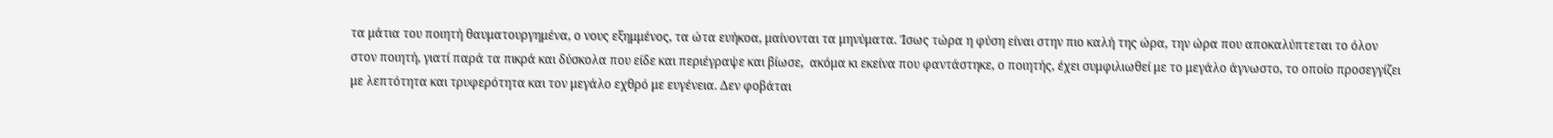τα μάτια του ποιητή θαυματουργημένα, ο νους εξημμένος, τα ώτα ευήκοα, μαίνονται τα μηνύματα. Ίσως τώρα η φύση είναι στην πιο καλή της ώρα, την ώρα που αποκαλύπτεται το όλον στον ποιητή, γιατί παρά τα πικρά και δύσκολα που είδε και περιέγραψε και βίωσε,  ακόμα κι εκείνα που φαντάστηκε, ο ποιητής, έχει συμφιλιωθεί με το μεγάλο άγνωστο, το οποίο προσεγγίζει με λεπτότητα και τρυφερότητα και τον μεγάλο εχθρό με ευγένεια. Δεν φοβάται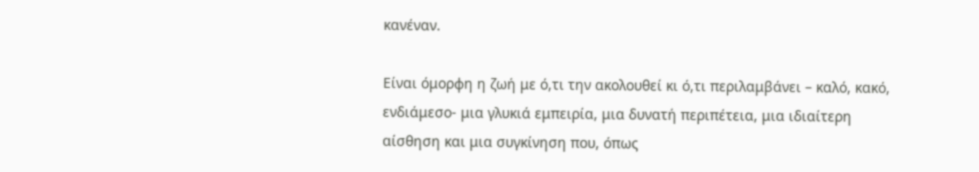κανέναν.

Είναι όμορφη η ζωή με ό,τι την ακολουθεί κι ό,τι περιλαμβάνει – καλό, κακό, ενδιάμεσο- μια γλυκιά εμπειρία, μια δυνατή περιπέτεια, μια ιδιαίτερη αίσθηση και μια συγκίνηση που, όπως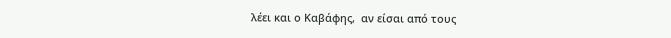λέει και ο Καβάφης,  αν είσαι από τους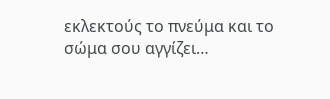εκλεκτούς το πνεύμα και το σώμα σου αγγίζει…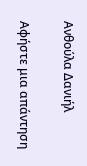Ανθούλα Δανιήλ

Αφήστε μια απάντηση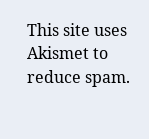This site uses Akismet to reduce spam.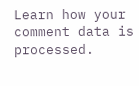Learn how your comment data is processed.